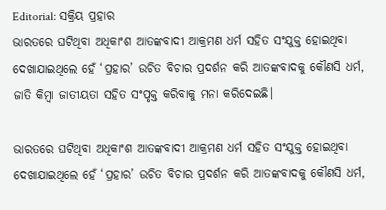Editorial: ସକ୍ରିୟ ପ୍ରହାର
ଭାରତରେ ଘଟିଥିବା ଅଧିକାଂଶ ଆତଙ୍କବାଦୀ ଆକ୍ରମଣ ଧର୍ମ ସହିତ ସଂଯୁକ୍ତ ହୋଇଥିବା ଦେଖାଯାଇଥିଲେ ହେଁ ‘ପ୍ରହାର’ ଉଚିତ ବିଚାର ପ୍ରଦର୍ଶନ କରି ଆତଙ୍କବାଦକୁ କୌଣସି ଧର୍ମ, ଜାତି କିମ୍ବା ଜାତୀୟତା ସହିତ ସଂପୃକ୍ତ କରିବାକୁ ମନା କରିଦେଇଛି।

ଭାରତରେ ଘଟିଥିବା ଅଧିକାଂଶ ଆତଙ୍କବାଦୀ ଆକ୍ରମଣ ଧର୍ମ ସହିତ ସଂଯୁକ୍ତ ହୋଇଥିବା ଦେଖାଯାଇଥିଲେ ହେଁ ‘ପ୍ରହାର’ ଉଚିତ ବିଚାର ପ୍ରଦର୍ଶନ କରି ଆତଙ୍କବାଦକୁ କୌଣସି ଧର୍ମ,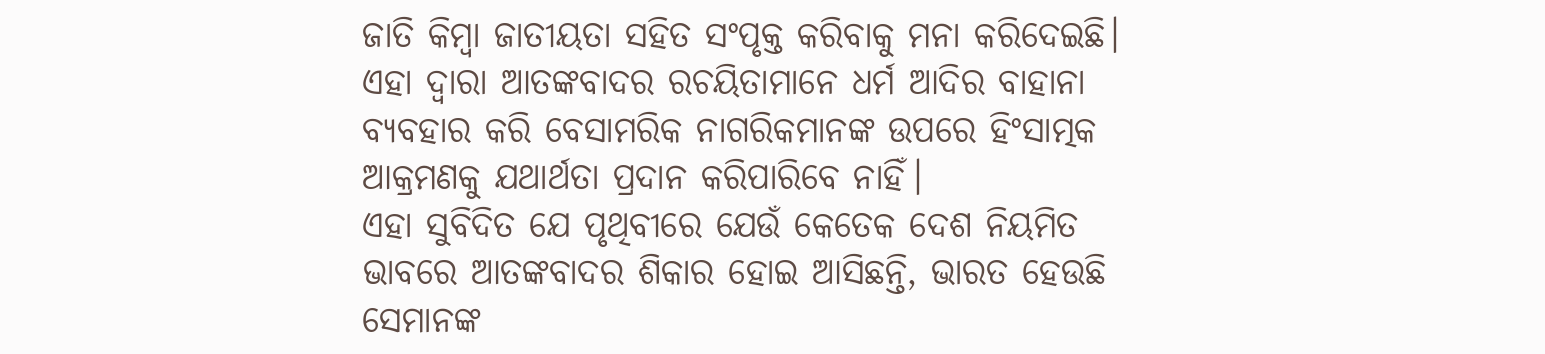ଜାତି କିମ୍ବା ଜାତୀୟତା ସହିତ ସଂପୃକ୍ତ କରିବାକୁ ମନା କରିଦେଇଛି। ଏହା ଦ୍ବାରା ଆତଙ୍କବାଦର ରଚୟିତାମାନେ ଧର୍ମ ଆଦିର ବାହାନା ବ୍ୟବହାର କରି ବେସାମରିକ ନାଗରିକମାନଙ୍କ ଉପରେ ହିଂସାତ୍ମକ ଆକ୍ରମଣକୁ ଯଥାର୍ଥତା ପ୍ରଦାନ କରିପାରିବେ ନାହିଁ।
ଏହା ସୁବିଦିତ ଯେ ପୃଥିବୀରେ ଯେଉଁ କେତେକ ଦେଶ ନିୟମିତ ଭାବରେ ଆତଙ୍କବାଦର ଶିକାର ହୋଇ ଆସିଛନ୍ତି, ଭାରତ ହେଉଛି ସେମାନଙ୍କ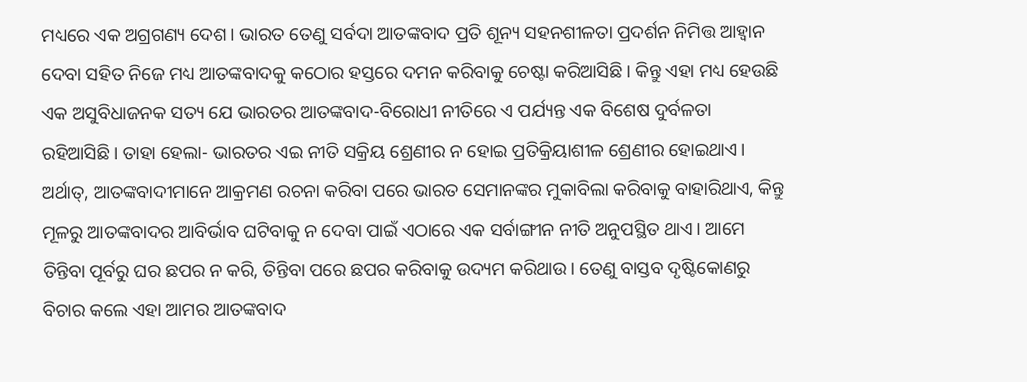ମଧ୍ୟରେ ଏକ ଅଗ୍ରଗଣ୍ୟ ଦେଶ। ଭାରତ ତେଣୁ ସର୍ବଦା ଆତଙ୍କବାଦ ପ୍ରତି ଶୂନ୍ୟ ସହନଶୀଳତା ପ୍ରଦର୍ଶନ ନିମିତ୍ତ ଆହ୍ବାନ ଦେବା ସହିତ ନିଜେ ମଧ୍ୟ ଆତଙ୍କବାଦକୁ କଠୋର ହସ୍ତରେ ଦମନ କରିବାକୁ ଚେଷ୍ଟା କରିଆସିଛି। କିନ୍ତୁ ଏହା ମଧ୍ୟ ହେଉଛି ଏକ ଅସୁବିଧାଜନକ ସତ୍ୟ ଯେ ଭାରତର ଆତଙ୍କବାଦ-ବିରୋଧୀ ନୀତିରେ ଏ ପର୍ଯ୍ୟନ୍ତ ଏକ ବିଶେଷ ଦୁର୍ବଳତା ରହିଆସିଛି। ତାହା ହେଲା- ଭାରତର ଏଇ ନୀତି ସକ୍ରିୟ ଶ୍ରେଣୀର ନ ହୋଇ ପ୍ରତିକ୍ରିୟାଶୀଳ ଶ୍ରେଣୀର ହୋଇଥାଏ। ଅର୍ଥାତ୍, ଆତଙ୍କବାଦୀମାନେ ଆକ୍ରମଣ ରଚନା କରିବା ପରେ ଭାରତ ସେମାନଙ୍କର ମୁକାବିଲା କରିବାକୁ ବାହାରିଥାଏ, କିନ୍ତୁ ମୂଳରୁ ଆତଙ୍କବାଦର ଆବିର୍ଭାବ ଘଟିବାକୁ ନ ଦେବା ପାଇଁ ଏଠାରେ ଏକ ସର୍ବାଙ୍ଗୀନ ନୀତି ଅନୁପସ୍ଥିତ ଥାଏ। ଆମେ ତିନ୍ତିବା ପୂର୍ବରୁ ଘର ଛପର ନ କରି, ତିନ୍ତିବା ପରେ ଛପର କରିବାକୁ ଉଦ୍ୟମ କରିଥାଉ। ତେଣୁ ବାସ୍ତବ ଦୃଷ୍ଟିକୋଣରୁ ବିଚାର କଲେ ଏହା ଆମର ଆତଙ୍କବାଦ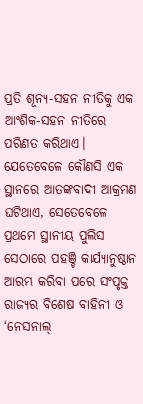ପ୍ରତି ଶୂନ୍ୟ-ସହନ ନୀତିକୁ ଏକ ଆଂଶିକ-ସହନ ନୀତିରେ ପରିଣତ କରିଥାଏ।
ଯେତେବେଳେ କୌଣସି ଏକ ସ୍ଥାନରେ ଆତଙ୍କବାଦୀ ଆକ୍ରମଣ ଘଟିଥାଏ, ସେତେବେଳେ ପ୍ରଥମେ ସ୍ଥାନୀୟ ପୁଲିସ ସେଠାରେ ପହଞ୍ଚି କାର୍ଯ୍ୟାନୁଷ୍ଠାନ ଆରମ୍ଭ କରିବା ପରେ ସଂପୃକ୍ତ ରାଜ୍ୟର ବିଶେଷ ବାହିନୀ ଓ ‘ନେସନାଲ୍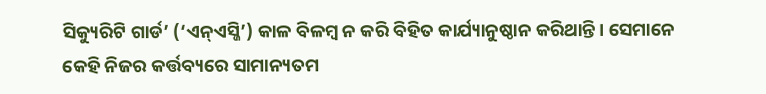ସିକ୍ୟୁରିଟି ଗାର୍ଡ’ (‘ଏନ୍ଏସ୍ଜି’) କାଳ ବିଳମ୍ବ ନ କରି ବିହିତ କାର୍ଯ୍ୟାନୁଷ୍ଠାନ କରିଥାନ୍ତି। ସେମାନେ କେହି ନିଜର କର୍ତ୍ତବ୍ୟରେ ସାମାନ୍ୟତମ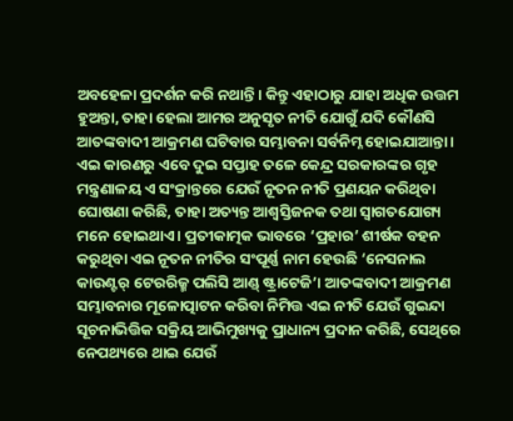ଅବହେଳା ପ୍ରଦର୍ଶନ କରି ନଥାନ୍ତି। କିନ୍ତୁ ଏହାଠାରୁ ଯାହା ଅଧିକ ଉତ୍ତମ ହୁଅନ୍ତା, ତାହା ହେଲା ଆମର ଅନୁସୃତ ନୀତି ଯୋଗୁଁ ଯଦି କୌଣସି ଆତଙ୍କବାଦୀ ଆକ୍ରମଣ ଘଟିବାର ସମ୍ଭାବନା ସର୍ବନିମ୍ନ ହୋଇଯାଆନ୍ତା।
ଏଇ କାରଣରୁ ଏବେ ଦୁଇ ସପ୍ତାହ ତଳେ କେନ୍ଦ୍ର ସରକାରଙ୍କର ଗୃହ ମନ୍ତ୍ରଣାଳୟ ଏ ସଂକ୍ରାନ୍ତରେ ଯେଉଁ ନୂତନ ନୀତି ପ୍ରଣୟନ କରିଥିବା ଘୋଷଣା କରିଛି, ତାହା ଅତ୍ୟନ୍ତ ଆଶ୍ବସ୍ତିଜନକ ତଥା ସ୍ବାଗତଯୋଗ୍ୟ ମନେ ହୋଇଥାଏ। ପ୍ରତୀକାତ୍ମକ ଭାବରେ ‘ପ୍ରହାର’ ଶୀର୍ଷକ ବହନ କରୁଥିବା ଏଇ ନୂତନ ନୀତିର ସଂପୂର୍ଣ୍ଣ ନାମ ହେଉଛି ‘ନେସନାଲ କାଉଣ୍ଟର୍ ଟେରରିଜ୍ମ ପଲିସି ଆଣ୍ଡ୍ ଷ୍ଟ୍ରାଟେଜି’। ଆତଙ୍କବାଦୀ ଆକ୍ରମଣ ସମ୍ଭାବନାର ମୂଳୋତ୍ପାଟନ କରିବା ନିମିତ୍ତ ଏଇ ନୀତି ଯେଉଁ ଗୁଇନ୍ଦା ସୂଚନାଭିତ୍ତିକ ସକ୍ରିୟ ଆଭିମୁଖ୍ୟକୁ ପ୍ରାଧାନ୍ୟ ପ୍ରଦାନ କରିଛି, ସେଥିରେ ନେପଥ୍ୟରେ ଥାଇ ଯେଉଁ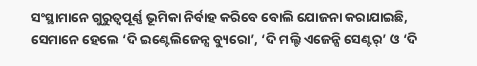ସଂସ୍ଥାମାନେ ଗୁରୁତ୍ବପୂର୍ଣ୍ଣ ଭୂମିକା ନିର୍ବାହ କରିବେ ବୋଲି ଯୋଜନା କରାଯାଇଛି, ସେମାନେ ହେଲେ ‘ଦି ଇଣ୍ଟେଲିଜେନ୍ସ ବ୍ୟୁରୋ’, ‘ଦି ମଲ୍ଟି ଏଜେନ୍ସି ସେଣ୍ଟର୍’ ଓ ‘ଦି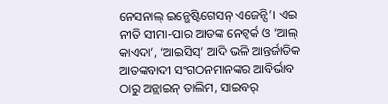ନେସନାଲ୍ ଇନ୍ଭେଷ୍ଟିଗେସନ୍ ଏଜେନ୍ସି’। ଏଇ ନୀତି ସୀମା-ପାର ଆତଙ୍କ ନେଟ୍ୱର୍କ ଓ ‘ଆଲ୍ କାଏଦା’, ‘ଆଇସିସ୍’ ଆଦି ଭଳି ଆନ୍ତର୍ଜାତିକ ଆତଙ୍କବାଦୀ ସଂଗଠନମାନଙ୍କର ଆବିର୍ଭାବ ଠାରୁ ଅନ୍ଲାଇନ୍ ତାଲିମ, ସାଇବର୍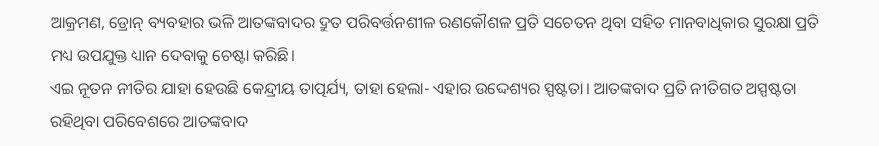ଆକ୍ରମଣ, ଡ୍ରୋନ୍ ବ୍ୟବହାର ଭଳି ଆତଙ୍କବାଦର ଦ୍ରୁତ ପରିବର୍ତ୍ତନଶୀଳ ରଣକୌଶଳ ପ୍ରତି ସଚେତନ ଥିବା ସହିତ ମାନବାଧିକାର ସୁରକ୍ଷା ପ୍ରତି ମଧ୍ୟ ଉପଯୁକ୍ତ ଧ୍ୟାନ ଦେବାକୁ ଚେଷ୍ଟା କରିଛି।
ଏଇ ନୂତନ ନୀତିର ଯାହା ହେଉଛି କେନ୍ଦ୍ରୀୟ ତାତ୍ପର୍ଯ୍ୟ, ତାହା ହେଲା- ଏହାର ଉଦ୍ଦେଶ୍ୟର ସ୍ପଷ୍ଟତା। ଆତଙ୍କବାଦ ପ୍ରତି ନୀତିଗତ ଅସ୍ପଷ୍ଟତା ରହିଥିବା ପରିବେଶରେ ଆତଙ୍କବାଦ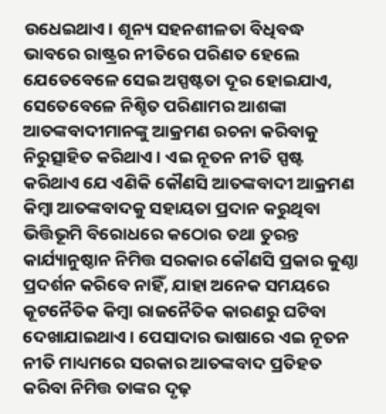ଉଧେଇଥାଏ। ଶୂନ୍ୟ ସହନଶୀଳତା ବିଧିବଦ୍ଧ ଭାବରେ ରାଷ୍ଟ୍ରର ନୀତିରେ ପରିଣତ ହେଲେ ଯେତେବେଳେ ସେଇ ଅସ୍ପଷ୍ଟତା ଦୂର ହୋଇଯାଏ, ସେତେବେଳେ ନିଶ୍ଚିତ ପରିଣାମର ଆଶଙ୍କା ଆତଙ୍କବାଦୀମାନଙ୍କୁ ଆକ୍ରମଣ ରଚନା କରିବାକୁ ନିରୁତ୍ସାହିତ କରିଥାଏ। ଏଇ ନୂତନ ନୀତି ସ୍ପଷ୍ଟ କରିଥାଏ ଯେ ଏଣିକି କୌଣସି ଆତଙ୍କବାଦୀ ଆକ୍ରମଣ କିମ୍ବା ଆତଙ୍କବାଦକୁ ସହାୟତା ପ୍ରଦାନ କରୁଥିବା ଭିତ୍ତିଭୂମି ବିରୋଧରେ କଠୋର ତଥା ତୁରନ୍ତ କାର୍ଯ୍ୟାନୁଷ୍ଠାନ ନିମିତ୍ତ ସରକାର କୌଣସି ପ୍ରକାର କୁଣ୍ଠା ପ୍ରଦର୍ଶନ କରିବେ ନାହିଁ, ଯାହା ଅନେକ ସମୟରେ କୂଟନୈତିକ କିମ୍ବା ରାଜନୈତିକ କାରଣରୁ ଘଟିବା ଦେଖାଯାଇଥାଏ। ପେସାଦାର ଭାଷାରେ ଏଇ ନୂତନ ନୀତି ମାଧ୍ୟମରେ ସରକାର ଆତଙ୍କବାଦ ପ୍ରତିହତ କରିବା ନିମିତ୍ତ ତାଙ୍କର ଦୃଢ଼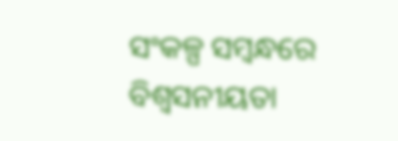ସଂକଳ୍ପ ସମ୍ବନ୍ଧରେ ବିଶ୍ବସନୀୟତା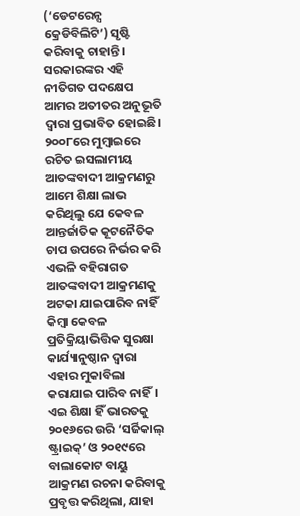(‘ଡେଟରେନ୍ସ କ୍ରେଡିବିଲିଟି’) ସୃଷ୍ଟି କରିବାକୁ ଚାହାନ୍ତି।
ସରକାରଙ୍କର ଏହି ନୀତିଗତ ପଦକ୍ଷେପ ଆମର ଅତୀତର ଅନୁଭୂତି ଦ୍ବାରା ପ୍ରଭାବିତ ହୋଇଛି। ୨୦୦୮ରେ ମୁମ୍ବାଇରେ ରଚିତ ଇସଲାମୀୟ ଆତଙ୍କବାଦୀ ଆକ୍ରମଣରୁ ଆମେ ଶିକ୍ଷା ଲାଭ କରିଥିଲୁ ଯେ କେବଳ ଆନ୍ତର୍ଜାତିକ କୂଟନୈତିକ ଚାପ ଉପରେ ନିର୍ଭର କରି ଏଭଳି ବହିରାଗତ ଆତଙ୍କବାଦୀ ଆକ୍ରମଣକୁ ଅଟକା ଯାଇପାରିବ ନାହିଁ କିମ୍ବା କେବଳ ପ୍ରତିକ୍ରିୟାଭିତ୍ତିକ ସୁରକ୍ଷା କାର୍ଯ୍ୟାନୁଷ୍ଠାନ ଦ୍ବାରା ଏହାର ମୁକାବିଲା କରାଯାଇ ପାରିବ ନାହିଁ। ଏଇ ଶିକ୍ଷା ହିଁ ଭାରତକୁ ୨୦୧୬ରେ ଉରି ‘ସର୍ଜିକାଲ୍ ଷ୍ଟ୍ରାଇକ୍’ ଓ ୨୦୧୯ରେ ବାଲାକୋଟ ବାୟୁ ଆକ୍ରମଣ ରଚନା କରିବାକୁ ପ୍ରବୃତ୍ତ କରିଥିଲା, ଯାହା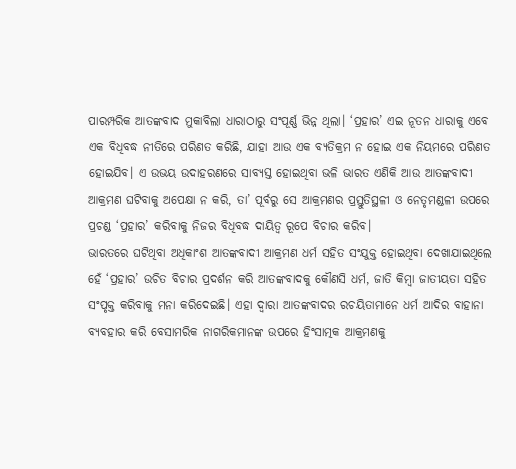ପାରମ୍ପରିକ ଆତଙ୍କବାଦ ମୁକାବିଲା ଧାରାଠାରୁ ସଂପୂର୍ଣ୍ଣ ଭିନ୍ନ ଥିଲା। ‘ପ୍ରହାର’ ଏଇ ନୂତନ ଧାରାକୁ ଏବେ ଏକ ବିଧିବଦ୍ଧ ନୀତିରେ ପରିଣତ କରିଛି, ଯାହା ଆଉ ଏକ ବ୍ୟତିକ୍ରମ ନ ହୋଇ ଏକ ନିୟମରେ ପରିଣତ ହୋଇଯିବ। ଏ ଉଭୟ ଉଦାହରଣରେ ସାବ୍ୟସ୍ତ ହୋଇଥିବା ଭଳି ଭାରତ ଏଣିକି ଆଉ ଆତଙ୍କବାଦୀ ଆକ୍ରମଣ ଘଟିବାକୁ ଅପେକ୍ଷା ନ କରି, ତା’ ପୂର୍ବରୁ ସେ ଆକ୍ରମଣର ପ୍ରସ୍ତୁତିସ୍ଥଳୀ ଓ ନେତୃମଣ୍ଡଳୀ ଉପରେ ପ୍ରଚଣ୍ଡ ‘ପ୍ରହାର’ କରିବାକୁ ନିଜର ବିଧିବଦ୍ଧ ଦାୟିତ୍ବ ରୂପେ ବିଚାର କରିବ।
ଭାରତରେ ଘଟିଥିବା ଅଧିକାଂଶ ଆତଙ୍କବାଦୀ ଆକ୍ରମଣ ଧର୍ମ ସହିତ ସଂଯୁକ୍ତ ହୋଇଥିବା ଦେଖାଯାଇଥିଲେ ହେଁ ‘ପ୍ରହାର’ ଉଚିତ ବିଚାର ପ୍ରଦର୍ଶନ କରି ଆତଙ୍କବାଦକୁ କୌଣସି ଧର୍ମ, ଜାତି କିମ୍ବା ଜାତୀୟତା ସହିତ ସଂପୃକ୍ତ କରିବାକୁ ମନା କରିଦେଇଛି। ଏହା ଦ୍ବାରା ଆତଙ୍କବାଦର ରଚୟିତାମାନେ ଧର୍ମ ଆଦିର ବାହାନା ବ୍ୟବହାର କରି ବେସାମରିକ ନାଗରିକମାନଙ୍କ ଉପରେ ହିଂସାତ୍ମକ ଆକ୍ରମଣକୁ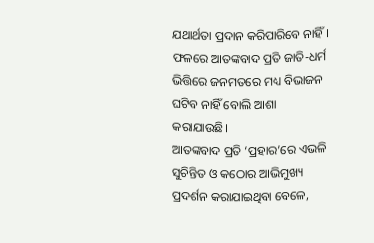ଯଥାର୍ଥତା ପ୍ରଦାନ କରିପାରିବେ ନାହିଁ। ଫଳରେ ଆତଙ୍କବାଦ ପ୍ରତି ଜାତି-ଧର୍ମ ଭିତ୍ତିରେ ଜନମତରେ ମଧ୍ୟ ବିଭାଜନ ଘଟିବ ନାହିଁ ବୋଲି ଆଶା କରାଯାଉଛି।
ଆତଙ୍କବାଦ ପ୍ରତି ‘ପ୍ରହାର’ରେ ଏଭଳି ସୁଚିନ୍ତିତ ଓ କଠୋର ଆଭିମୁଖ୍ୟ ପ୍ରଦର୍ଶନ କରାଯାଇଥିବା ବେଳେ,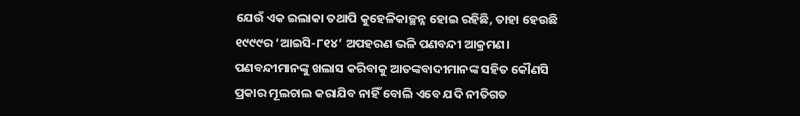ଯେଉଁ ଏକ ଇଲାକା ତଥାପି କୁହେଳିକାଚ୍ଛନ୍ନ ହୋଇ ରହିଛି, ତାହା ହେଉଛି ୧୯୯୯ର ‘ଆଇସି-୮୧୪’ ଅପହରଣ ଭଳି ପଣବନ୍ଦୀ ଆକ୍ରମଣ। ପଣବନ୍ଦୀମାନଙ୍କୁ ଖଲାସ କରିବାକୁ ଆତଙ୍କବାଦୀମାନଙ୍କ ସହିତ କୌଣସି ପ୍ରକାର ମୂଲଚାଲ କରାଯିବ ନାହିଁ ବୋଲି ଏବେ ଯଦି ନୀତିଗତ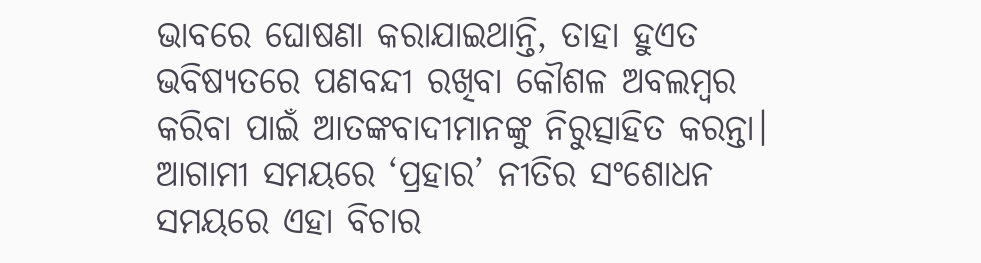ଭାବରେ ଘୋଷଣା କରାଯାଇଥାନ୍ତି, ତାହା ହୁଏତ ଭବିଷ୍ୟତରେ ପଣବନ୍ଦୀ ରଖିବା କୌଶଳ ଅବଲମ୍ବର କରିବା ପାଇଁ ଆତଙ୍କବାଦୀମାନଙ୍କୁ ନିରୁତ୍ସାହିତ କରନ୍ତା। ଆଗାମୀ ସମୟରେ ‘ପ୍ରହାର’ ନୀତିର ସଂଶୋଧନ ସମୟରେ ଏହା ବିଚାର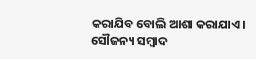କରାଯିବ ବୋଲି ଆଶା କରାଯାଏ।
ସୌଜନ୍ୟ ସମ୍ବାଦ